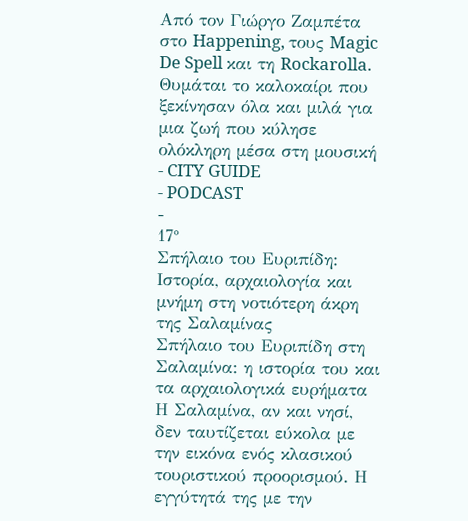Από τον Γιώργο Ζαμπέτα στο Happening, τους Magic De Spell και τη Rockarolla. Θυμάται το καλοκαίρι που ξεκίνησαν όλα και μιλά για μια ζωή που κύλησε ολόκληρη μέσα στη μουσική
- CITY GUIDE
- PODCAST
-
17°
Σπήλαιο του Ευριπίδη: Ιστορία, αρχαιολογία και μνήμη στη νοτιότερη άκρη της Σαλαμίνας
Σπήλαιο του Ευριπίδη στη Σαλαμίνα: η ιστορία του και τα αρχαιολογικά ευρήματα
Η Σαλαμίνα, αν και νησί, δεν ταυτίζεται εύκολα με την εικόνα ενός κλασικού τουριστικού προορισμού. Η εγγύτητά της με την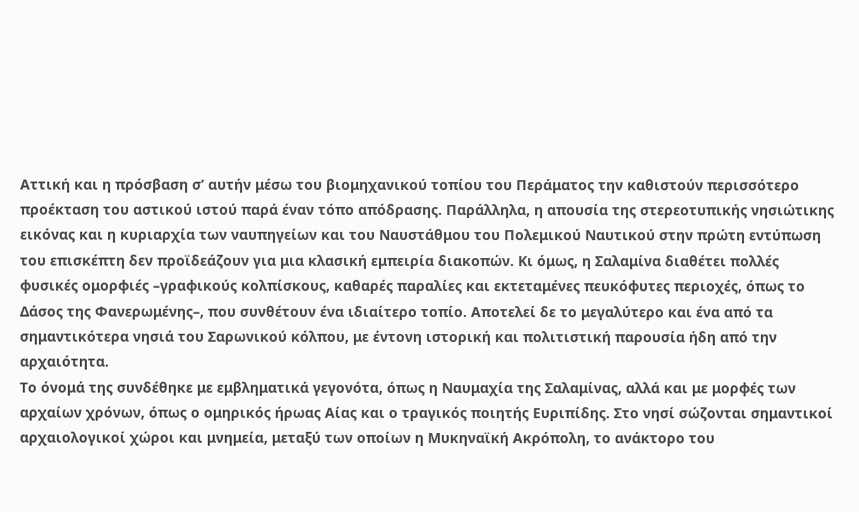Αττική και η πρόσβαση σ’ αυτήν μέσω του βιομηχανικού τοπίου του Περάματος την καθιστούν περισσότερο προέκταση του αστικού ιστού παρά έναν τόπο απόδρασης. Παράλληλα, η απουσία της στερεοτυπικής νησιώτικης εικόνας και η κυριαρχία των ναυπηγείων και του Ναυστάθμου του Πολεμικού Ναυτικού στην πρώτη εντύπωση του επισκέπτη δεν προϊδεάζουν για μια κλασική εμπειρία διακοπών. Κι όμως, η Σαλαμίνα διαθέτει πολλές φυσικές ομορφιές –γραφικούς κολπίσκους, καθαρές παραλίες και εκτεταμένες πευκόφυτες περιοχές, όπως το Δάσος της Φανερωμένης–, που συνθέτουν ένα ιδιαίτερο τοπίο. Αποτελεί δε το μεγαλύτερο και ένα από τα σημαντικότερα νησιά του Σαρωνικού κόλπου, με έντονη ιστορική και πολιτιστική παρουσία ήδη από την αρχαιότητα.
Το όνομά της συνδέθηκε με εμβληματικά γεγονότα, όπως η Ναυμαχία της Σαλαμίνας, αλλά και με μορφές των αρχαίων χρόνων, όπως ο ομηρικός ήρωας Αίας και ο τραγικός ποιητής Ευριπίδης. Στο νησί σώζονται σημαντικοί αρχαιολογικοί χώροι και μνημεία, μεταξύ των οποίων η Μυκηναϊκή Ακρόπολη, το ανάκτορο του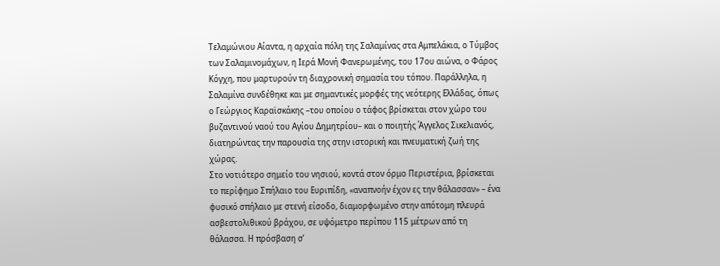Τελαμώνιου Αίαντα, η αρχαία πόλη της Σαλαμίνας στα Αμπελάκια, ο Τύμβος των Σαλαμινομάχων, η Ιερά Μονή Φανερωμένης, του 17ου αιώνα, ο Φάρος Κόγχη, που μαρτυρούν τη διαχρονική σημασία του τόπου. Παράλληλα, η Σαλαμίνα συνδέθηκε και με σημαντικές μορφές της νεότερης Ελλάδας, όπως ο Γεώργιος Καραϊσκάκης –του οποίου ο τάφος βρίσκεται στον χώρο του βυζαντινού ναού του Αγίου Δημητρίου– και ο ποιητής Άγγελος Σικελιανός, διατηρώντας την παρουσία της στην ιστορική και πνευματική ζωή της χώρας.
Στο νοτιότερο σημείο του νησιού, κοντά στον όρμο Περιστέρια, βρίσκεται το περίφημο Σπήλαιο του Ευριπίδη, «αναπνοήν έχον ες την θάλασσαν» – ένα φυσικό σπήλαιο με στενή είσοδο, διαμορφωμένο στην απότομη πλευρά ασβεστολιθικού βράχου, σε υψόμετρο περίπου 115 μέτρων από τη θάλασσα. Η πρόσβαση σ’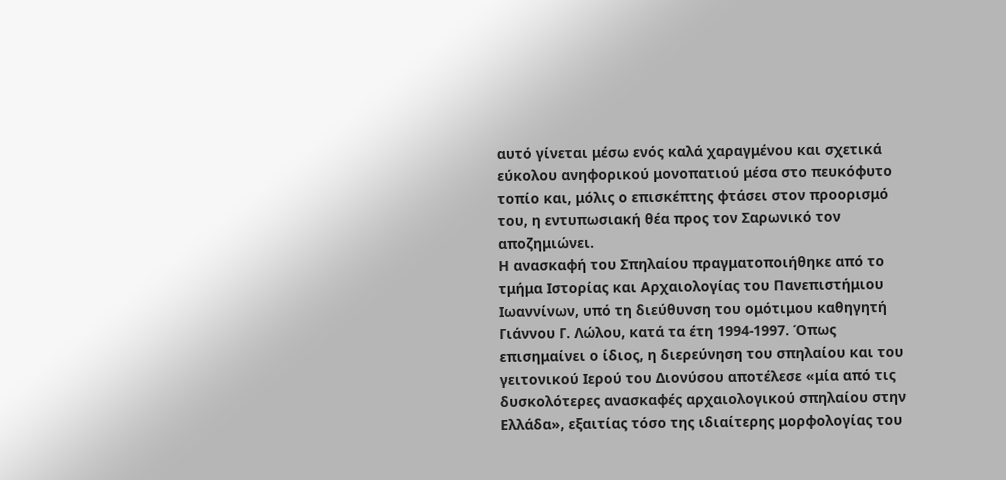αυτό γίνεται μέσω ενός καλά χαραγμένου και σχετικά εύκολου ανηφορικού μονοπατιού μέσα στο πευκόφυτο τοπίο και, μόλις ο επισκέπτης φτάσει στον προορισμό του, η εντυπωσιακή θέα προς τον Σαρωνικό τον αποζημιώνει.
Η ανασκαφή του Σπηλαίου πραγματοποιήθηκε από το τμήμα Ιστορίας και Αρχαιολογίας του Πανεπιστήμιου Ιωαννίνων, υπό τη διεύθυνση του ομότιμου καθηγητή Γιάννου Γ. Λώλου, κατά τα έτη 1994-1997. Όπως επισημαίνει ο ίδιος, η διερεύνηση του σπηλαίου και του γειτονικού Ιερού του Διονύσου αποτέλεσε «μία από τις δυσκολότερες ανασκαφές αρχαιολογικού σπηλαίου στην Ελλάδα», εξαιτίας τόσο της ιδιαίτερης μορφολογίας του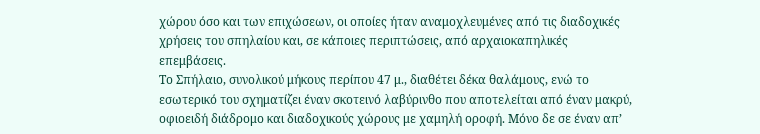χώρου όσο και των επιχώσεων, οι οποίες ήταν αναμοχλευμένες από τις διαδοχικές χρήσεις του σπηλαίου και, σε κάποιες περιπτώσεις, από αρχαιοκαπηλικές επεμβάσεις.
Το Σπήλαιο, συνολικού μήκους περίπου 47 μ., διαθέτει δέκα θαλάμους, ενώ το εσωτερικό του σχηματίζει έναν σκοτεινό λαβύρινθο που αποτελείται από έναν μακρύ, οφιοειδή διάδρομο και διαδοχικούς χώρους με χαμηλή οροφή. Μόνο δε σε έναν απ’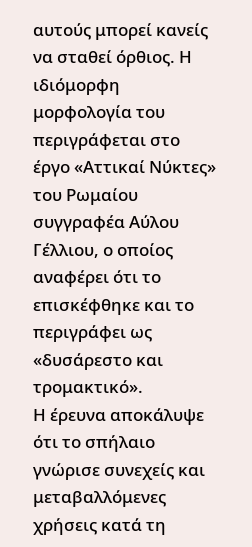αυτούς μπορεί κανείς να σταθεί όρθιος. Η ιδιόμορφη μορφολογία του περιγράφεται στο έργο «Αττικαί Νύκτες» του Ρωμαίου συγγραφέα Αύλου Γέλλιου, ο οποίος αναφέρει ότι το επισκέφθηκε και το περιγράφει ως «δυσάρεστο και τρομακτικό».
Η έρευνα αποκάλυψε ότι το σπήλαιο γνώρισε συνεχείς και μεταβαλλόμενες χρήσεις κατά τη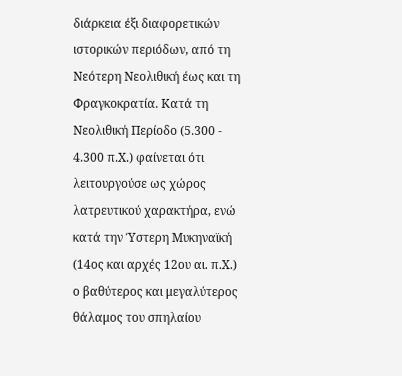διάρκεια έξι διαφορετικών ιστορικών περιόδων, από τη Νεότερη Νεολιθική έως και τη Φραγκοκρατία. Κατά τη Νεολιθική Περίοδο (5.300 - 4.300 π.Χ.) φαίνεται ότι λειτουργούσε ως χώρος λατρευτικού χαρακτήρα, ενώ κατά την Ύστερη Μυκηναϊκή (14ος και αρχές 12ου αι. π.Χ.) ο βαθύτερος και μεγαλύτερος θάλαμος του σπηλαίου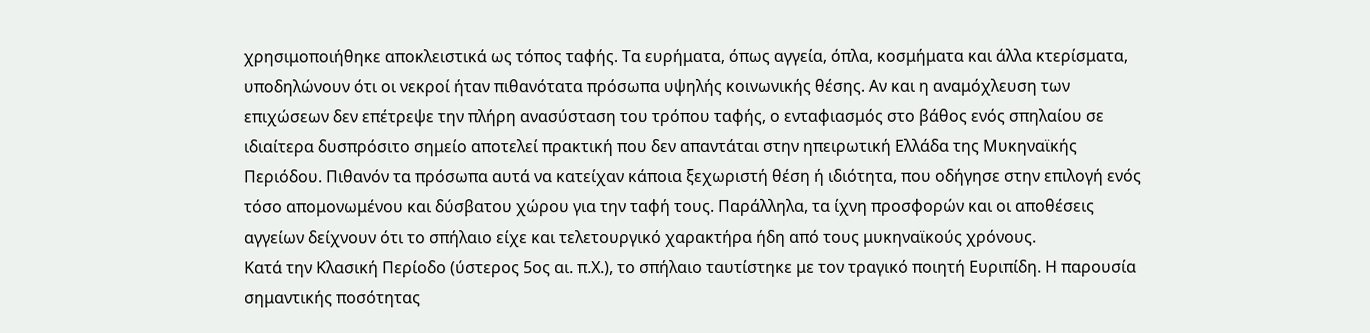χρησιμοποιήθηκε αποκλειστικά ως τόπος ταφής. Τα ευρήματα, όπως αγγεία, όπλα, κοσμήματα και άλλα κτερίσματα, υποδηλώνουν ότι οι νεκροί ήταν πιθανότατα πρόσωπα υψηλής κοινωνικής θέσης. Αν και η αναμόχλευση των επιχώσεων δεν επέτρεψε την πλήρη ανασύσταση του τρόπου ταφής, ο ενταφιασμός στο βάθος ενός σπηλαίου σε ιδιαίτερα δυσπρόσιτο σημείο αποτελεί πρακτική που δεν απαντάται στην ηπειρωτική Ελλάδα της Μυκηναϊκής Περιόδου. Πιθανόν τα πρόσωπα αυτά να κατείχαν κάποια ξεχωριστή θέση ή ιδιότητα, που οδήγησε στην επιλογή ενός τόσο απομονωμένου και δύσβατου χώρου για την ταφή τους. Παράλληλα, τα ίχνη προσφορών και οι αποθέσεις αγγείων δείχνουν ότι το σπήλαιο είχε και τελετουργικό χαρακτήρα ήδη από τους μυκηναϊκούς χρόνους.
Κατά την Κλασική Περίοδο (ύστερος 5ος αι. π.Χ.), το σπήλαιο ταυτίστηκε με τον τραγικό ποιητή Ευριπίδη. Η παρουσία σημαντικής ποσότητας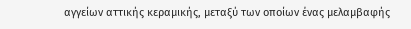αγγείων αττικής κεραμικής, μεταξύ των οποίων ένας μελαμβαφής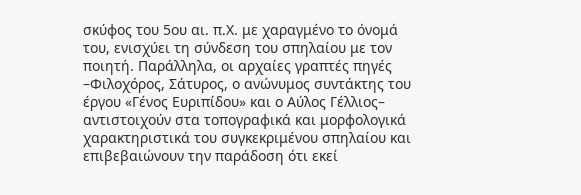σκύφος του 5ου αι. π.Χ. με χαραγμένο το όνομά του, ενισχύει τη σύνδεση του σπηλαίου με τον ποιητή. Παράλληλα, οι αρχαίες γραπτές πηγές –Φιλοχόρος, Σάτυρος, ο ανώνυμος συντάκτης του έργου «Γένος Ευριπίδου» και ο Αύλος Γέλλιος– αντιστοιχούν στα τοπογραφικά και μορφολογικά χαρακτηριστικά του συγκεκριμένου σπηλαίου και επιβεβαιώνουν την παράδοση ότι εκεί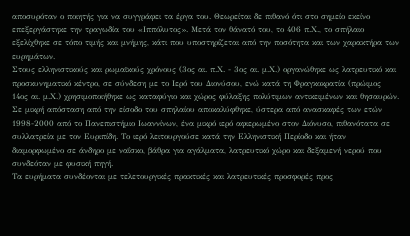αποσυρόταν ο ποιητής για να συγγράφει τα έργα του. Θεωρείται δε πιθανό ότι στο σημείο εκείνο επεξεργάστηκε την τραγωδία του «Ιππόλυτος». Μετά τον θάνατό του, το 406 π.Χ., το σπήλαιο εξελίχθηκε σε τόπο τιμής και μνήμης, κάτι που υποστηρίζεται από την ποσότητα και των χαρακτήρα των ευρημάτων.
Στους ελληνιστικούς και ρωμαϊκούς χρόνους (3ος αι. π.Χ. - 3ος αι. μ.Χ.) οργανώθηκε ως λατρευτικό και προσκυνηματικό κέντρο, σε σύνδεση με το Ιερό του Διονύσου, ενώ κατά τη Φραγκοκρατία (πρώιμος 14ος αι. μ.Χ.) χρησιμοποιήθηκε ως καταφύγιο και χώρος φύλαξης πολύτιμων αντικειμένων και θησαυρών.
Σε μικρή απόσταση από την είσοδο του σπηλαίου αποκαλύφθηκε, ύστερα από ανασκαφές των ετών 1998-2000 από το Πανεπιστήμιο Ιωαννίνων, ένα μικρό ιερό αφιερωμένο στον Διόνυσο, πιθανότατα σε συλλατρεία με τον Ευριπίδη. Το ιερό λειτουργούσε κατά την Ελληνιστική Περίοδο και ήταν διαμορφωμένο σε άνδηρο με ναΐσκο, βάθρα για αγάλματα, λατρευτικό χώρο και δεξαμενή νερού που συνδεόταν με φυσική πηγή.
Τα ευρήματα συνδέονται με τελετουργικές πρακτικές και λατρευτικές προσφορές προς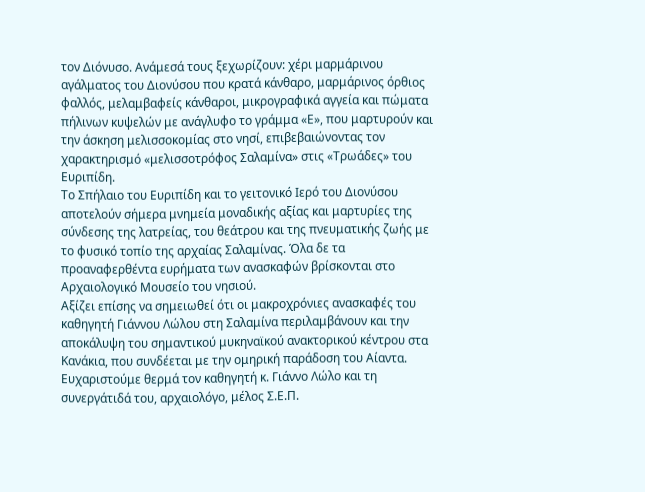τον Διόνυσο. Ανάμεσά τους ξεχωρίζουν: χέρι μαρμάρινου αγάλματος του Διονύσου που κρατά κάνθαρο, μαρμάρινος όρθιος φαλλός, μελαμβαφείς κάνθαροι, μικρογραφικά αγγεία και πώματα πήλινων κυψελών με ανάγλυφο το γράμμα «Ε», που μαρτυρούν και την άσκηση μελισσοκομίας στο νησί, επιβεβαιώνοντας τον χαρακτηρισμό «μελισσοτρόφος Σαλαμίνα» στις «Τρωάδες» του Ευριπίδη.
Το Σπήλαιο του Ευριπίδη και το γειτονικό Ιερό του Διονύσου αποτελούν σήμερα μνημεία μοναδικής αξίας και μαρτυρίες της σύνδεσης της λατρείας, του θεάτρου και της πνευματικής ζωής με το φυσικό τοπίο της αρχαίας Σαλαμίνας. Όλα δε τα προαναφερθέντα ευρήματα των ανασκαφών βρίσκονται στο Αρχαιολογικό Μουσείο του νησιού.
Αξίζει επίσης να σημειωθεί ότι οι μακροχρόνιες ανασκαφές του καθηγητή Γιάννου Λώλου στη Σαλαμίνα περιλαμβάνουν και την αποκάλυψη του σημαντικού μυκηναϊκού ανακτορικού κέντρου στα Κανάκια, που συνδέεται με την ομηρική παράδοση του Αίαντα.
Ευχαριστούμε θερμά τον καθηγητή κ. Γιάννο Λώλο και τη συνεργάτιδά του, αρχαιολόγο, μέλος Σ.Ε.Π.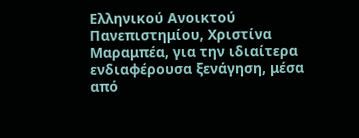Ελληνικού Ανοικτού Πανεπιστημίου, Χριστίνα Μαραμπέα, για την ιδιαίτερα ενδιαφέρουσα ξενάγηση, μέσα από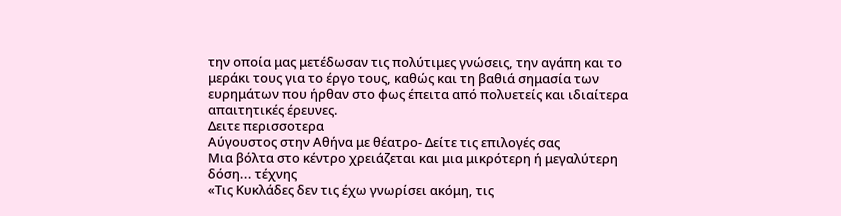την οποία μας μετέδωσαν τις πολύτιμες γνώσεις, την αγάπη και το μεράκι τους για το έργο τους, καθώς και τη βαθιά σημασία των ευρημάτων που ήρθαν στο φως έπειτα από πολυετείς και ιδιαίτερα απαιτητικές έρευνες.
Δειτε περισσοτερα
Αύγουστος στην Αθήνα με θέατρο- Δείτε τις επιλογές σας
Μια βόλτα στο κέντρο χρειάζεται και μια μικρότερη ή μεγαλύτερη δόση... τέχνης
«Τις Κυκλάδες δεν τις έχω γνωρίσει ακόμη, τις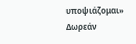υποψιάζομαι»
Δωρεάν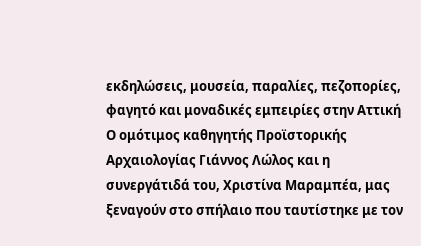εκδηλώσεις, μουσεία, παραλίες, πεζοπορίες, φαγητό και μοναδικές εμπειρίες στην Αττική
Ο ομότιμος καθηγητής Προϊστορικής Αρχαιολογίας Γιάννος Λώλος και η συνεργάτιδά του, Χριστίνα Μαραμπέα, μας ξεναγούν στο σπήλαιο που ταυτίστηκε με τον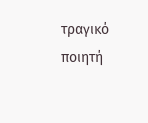τραγικό ποιητή